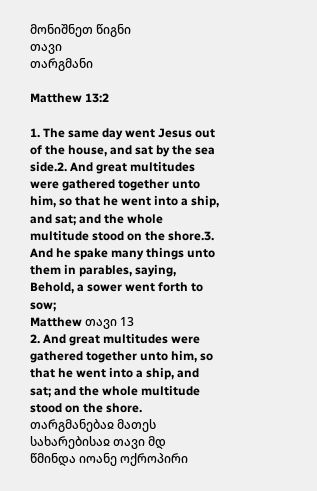მონიშნეთ წიგნი
თავი
თარგმანი

Matthew 13:2

1. The same day went Jesus out of the house, and sat by the sea side.2. And great multitudes were gathered together unto him, so that he went into a ship, and sat; and the whole multitude stood on the shore.3. And he spake many things unto them in parables, saying, Behold, a sower went forth to sow;
Matthew თავი 13
2. And great multitudes were gathered together unto him, so that he went into a ship, and sat; and the whole multitude stood on the shore.
თარგმანებაჲ მათეს სახარებისაჲ თავი მდ
წმინდა იოანე ოქროპირი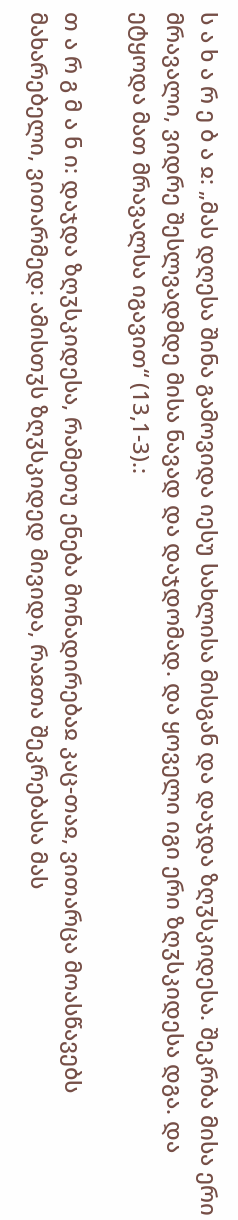ს ა ხ ა რ ე ბ ა ჲ: „მას დღესა შინა გამოვიდა იესუ სახლისა მისგან და დაჯდა ზღჳსკიდესა. შეკრბა მისა ერი მრავალი, ვიდრე შესლვადმდე მისა ნავად და დაჯდომად. და ყოველი იგი ერი ზღჳსკიდესა დგა. და ეტყოდა მათ მრავალსა იგავით“ (13,1-3).:

თ ა რ გ მ ა ნ ი: დაჯდა ზღჳსკიდესა, რამეთუ ენება მონადირებაჲ კაც-თაჲ, ვითარცა მოასწავებს მახარებელი, ვითარმედ: ამისთჳს ზღჳსკიდედ მივიდა, რაჲთა შეკრებასა მას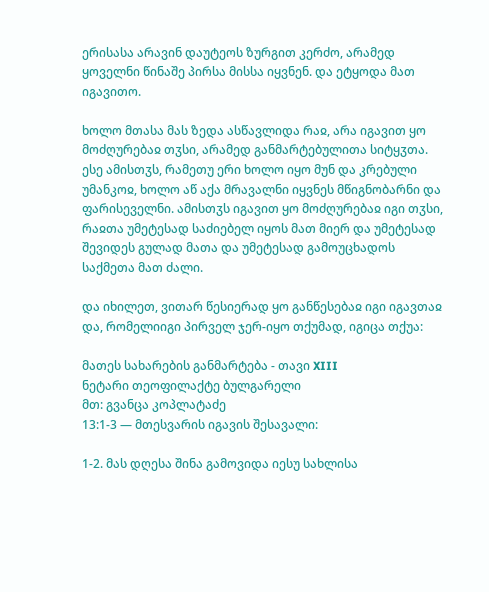ერისასა არავინ დაუტეოს ზურგით კერძო, არამედ ყოველნი წინაშე პირსა მისსა იყვნენ. და ეტყოდა მათ იგავითო.

ხოლო მთასა მას ზედა ასწავლიდა რაჲ, არა იგავით ყო მოძღურებაჲ თჳსი, არამედ განმარტებულითა სიტყჳთა. ესე ამისთჳს, რამეთუ ერი ხოლო იყო მუნ და კრებული უმანკოჲ, ხოლო აწ აქა მრავალნი იყვნეს მწიგნობარნი და ფარისეველნი. ამისთჳს იგავით ყო მოძღურებაჲ იგი თჳსი, რაჲთა უმეტესად საძიებელ იყოს მათ მიერ და უმეტესად შევიდეს გულად მათა და უმეტესად გამოუცხადოს საქმეთა მათ ძალი.

და იხილეთ, ვითარ წესიერად ყო განწესებაჲ იგი იგავთაჲ და, რომელიიგი პირველ ჯერ-იყო თქუმად, იგიცა თქუა:

მათეს სახარების განმარტება - თავი XIII
ნეტარი თეოფილაქტე ბულგარელი
მთ: გვანცა კოპლატაძე
13:1-3 — მთესვარის იგავის შესავალი:

1-2. მას დღესა შინა გამოვიდა იესუ სახლისა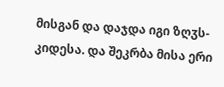მისგან და დაჯდა იგი ზღჳს-კიდესა. და შეკრბა მისა ერი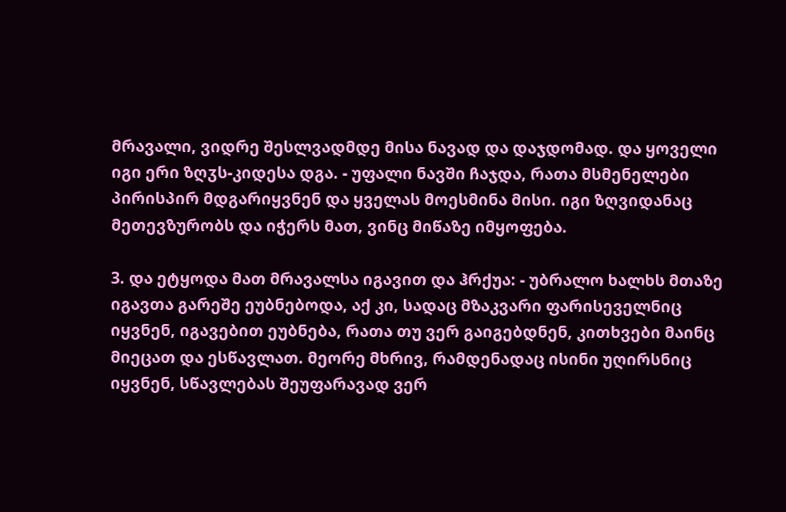მრავალი, ვიდრე შესლვადმდე მისა ნავად და დაჯდომად. და ყოველი იგი ერი ზღჳს-კიდესა დგა. - უფალი ნავში ჩაჯდა, რათა მსმენელები პირისპირ მდგარიყვნენ და ყველას მოესმინა მისი. იგი ზღვიდანაც მეთევზურობს და იჭერს მათ, ვინც მიწაზე იმყოფება.

3. და ეტყოდა მათ მრავალსა იგავით და ჰრქუა: - უბრალო ხალხს მთაზე იგავთა გარეშე ეუბნებოდა, აქ კი, სადაც მზაკვარი ფარისეველნიც იყვნენ, იგავებით ეუბნება, რათა თუ ვერ გაიგებდნენ, კითხვები მაინც მიეცათ და ესწავლათ. მეორე მხრივ, რამდენადაც ისინი უღირსნიც იყვნენ, სწავლებას შეუფარავად ვერ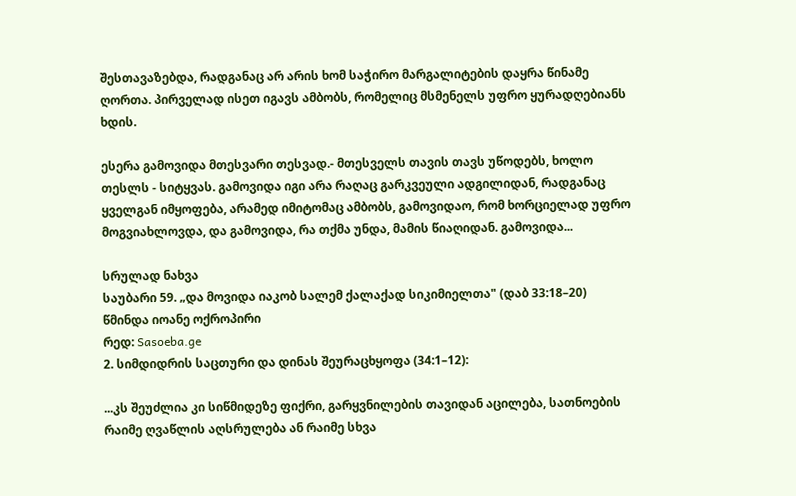შესთავაზებდა, რადგანაც არ არის ხომ საჭირო მარგალიტების დაყრა წინამე ღორთა. პირველად ისეთ იგავს ამბობს, რომელიც მსმენელს უფრო ყურადღებიანს ხდის.

ესერა გამოვიდა მთესვარი თესვად.- მთესველს თავის თავს უწოდებს, ხოლო თესლს - სიტყვას. გამოვიდა იგი არა რაღაც გარკვეული ადგილიდან, რადგანაც ყველგან იმყოფება, არამედ იმიტომაც ამბობს, გამოვიდაო, რომ ხორციელად უფრო მოგვიახლოვდა, და გამოვიდა, რა თქმა უნდა, მამის წიაღიდან. გამოვიდა...

სრულად ნახვა
საუბარი 59. „და მოვიდა იაკობ სალემ ქალაქად სიკიმიელთა" (დაბ 33:18–20)
წმინდა იოანე ოქროპირი
რედ: Sasoeba.ge
2. სიმდიდრის საცთური და დინას შეურაცხყოფა (34:1–12):

...კს შეუძლია კი სიწმიდეზე ფიქრი, გარყვნილების თავიდან აცილება, სათნოების რაიმე ღვაწლის აღსრულება ან რაიმე სხვა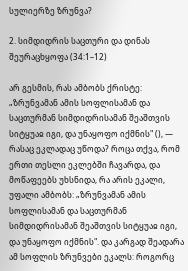სულიერზე ზრუნვა?

2. სიმდიდრის საცთური და დინას შეურაცხყოფა (34:1–12)

არ გესმის, რას ამბობს ქრისტე: „ზრუნვამან ამის სოფლისამან და საცთურმან სიმდიდრისამან შეაშთვის სიტყუაჲ იგი, და უნაყოფო იქმნის" (), — რასაც ეკლადაც უწოდა? როცა თქვა, რომ ერთი თესლი ეკლებში ჩავარდა, და მოწაფეებს უხსნიდა, რა არის ეკალი, უფალი ამბობს: „ზრუნვამან ამის სოფლისამან და საცთურმან სიმდიდრისამან შეაშთვის სიტყუაჲ იგი, და უნაყოფო იქმნის". და კარგად შეადარა ამ სოფლის ზრუნვები ეკალს: როგორც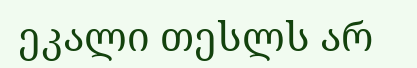ეკალი თესლს არ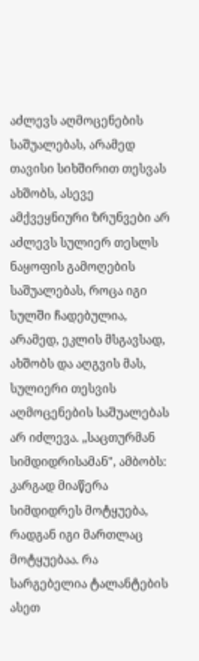აძლევს აღმოცენების საშუალებას, არამედ თავისი სიხშირით თესვას ახშობს, ასევე ამქვეყნიური ზრუნვები არ აძლევს სულიერ თესლს ნაყოფის გამოღების საშუალებას, როცა იგი სულში ჩადებულია, არამედ, ეკლის მსგავსად, ახშობს და აღგვის მას, სულიერი თესვის აღმოცენების საშუალებას არ იძლევა. „საცთურმან სიმდიდრისამან", ამბობს: კარგად მიაწერა სიმდიდრეს მოტყუება, რადგან იგი მართლაც მოტყუებაა. რა სარგებელია ტალანტების ასეთ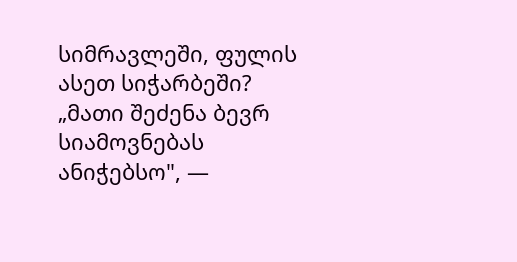სიმრავლეში, ფულის ასეთ სიჭარბეში? „მათი შეძენა ბევრ სიამოვნებას ანიჭებსო", —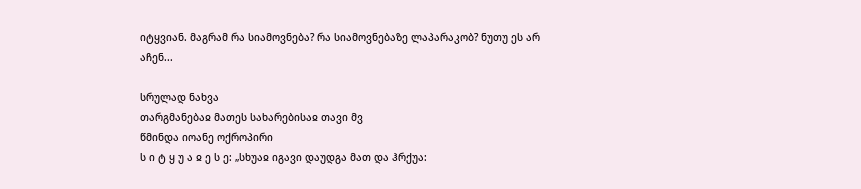იტყვიან. მაგრამ რა სიამოვნება? რა სიამოვნებაზე ლაპარაკობ? ნუთუ ეს არ აჩენ...

სრულად ნახვა
თარგმანებაჲ მათეს სახარებისაჲ თავი მვ
წმინდა იოანე ოქროპირი
ს ი ტ ყ უ ა ჲ ე ს ე: „სხუაჲ იგავი დაუდგა მათ და ჰრქუა: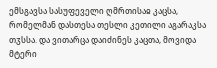ემსგავსა სასუფეველი ღმრთისაჲ კაცსა, რომელმან დასთესა თესლი კეთილი აგარაკსა თჳსსა. და ვითარცა დაიძინეს კაცთა, მოვიდა მტერი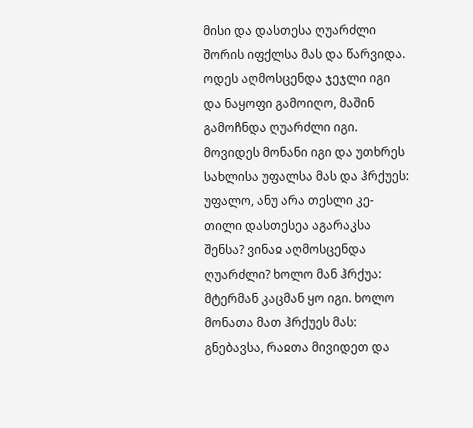მისი და დასთესა ღუარძლი შორის იფქლსა მას და წარვიდა. ოდეს აღმოსცენდა ჯეჯლი იგი და ნაყოფი გამოიღო, მაშინ გამოჩნდა ღუარძლი იგი. მოვიდეს მონანი იგი და უთხრეს სახლისა უფალსა მას და ჰრქუეს: უფალო, ანუ არა თესლი კე-თილი დასთესეა აგარაკსა შენსა? ვინაჲ აღმოსცენდა ღუარძლი? ხოლო მან ჰრქუა: მტერმან კაცმან ყო იგი. ხოლო მონათა მათ ჰრქუეს მას: გნებავსა, რაჲთა მივიდეთ და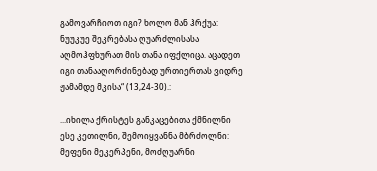გამოვარჩიოთ იგი? ხოლო მან ჰრქუა: ნუუკუე შეკრებასა ღუარძლისასა აღმოჰფხურათ მის თანა იფქლიცა. აცადეთ იგი თანააღორძინებად ურთიერთას ვიდრე ჟამამდე მკისა“ (13,24-30).:

...იხილა ქრისტეს განკაცებითა ქმნილნი ესე კეთილნი, შემოიყვანნა მბრძოლნი: მეფენი მეკერპენი, მოძღუარნი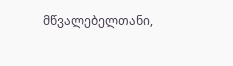მწვალებელთანი,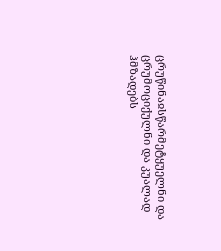ცრუწინაჲსწარმეტყუელნი და ცრუმოციქულნი და კუალად ჰმზადებს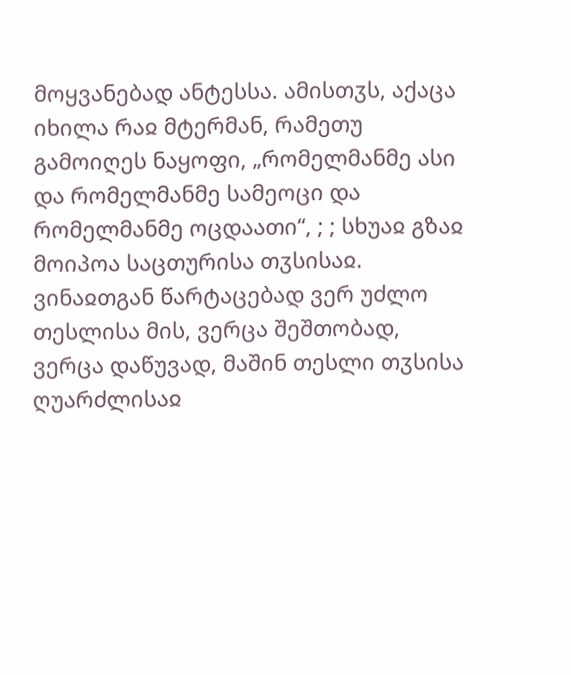მოყვანებად ანტესსა. ამისთჳს, აქაცა იხილა რაჲ მტერმან, რამეთუ გამოიღეს ნაყოფი, „რომელმანმე ასი და რომელმანმე სამეოცი და რომელმანმე ოცდაათი“, ; ; სხუაჲ გზაჲ მოიპოა საცთურისა თჳსისაჲ. ვინაჲთგან წარტაცებად ვერ უძლო თესლისა მის, ვერცა შეშთობად, ვერცა დაწუვად, მაშინ თესლი თჳსისა ღუარძლისაჲ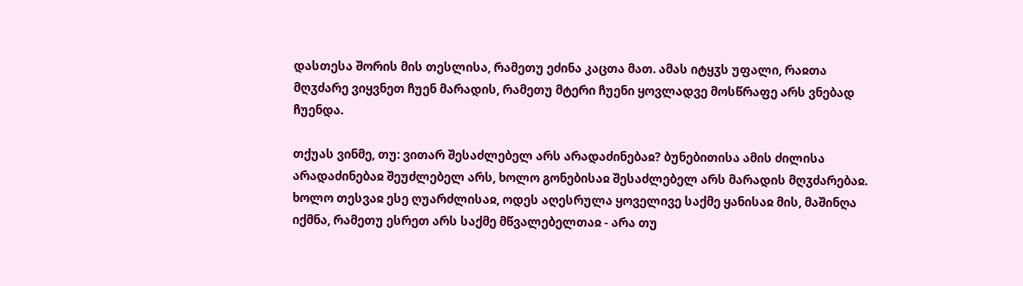დასთესა შორის მის თესლისა, რამეთუ ეძინა კაცთა მათ. ამას იტყჳს უფალი, რაჲთა მღჳძარე ვიყვნეთ ჩუენ მარადის, რამეთუ მტერი ჩუენი ყოვლადვე მოსწრაფე არს ვნებად ჩუენდა.

თქუას ვინმე, თუ: ვითარ შესაძლებელ არს არადაძინებაჲ? ბუნებითისა ამის ძილისა არადაძინებაჲ შეუძლებელ არს, ხოლო გონებისაჲ შესაძლებელ არს მარადის მღჳძარებაჲ. ხოლო თესვაჲ ესე ღუარძლისაჲ, ოდეს აღესრულა ყოველივე საქმე ყანისაჲ მის, მაშინღა იქმნა, რამეთუ ესრეთ არს საქმე მწვალებელთაჲ - არა თუ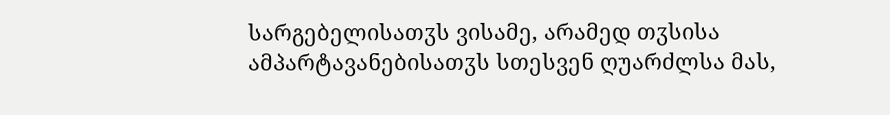სარგებელისათჳს ვისამე, არამედ თჳსისა ამპარტავანებისათჳს სთესვენ ღუარძლსა მას,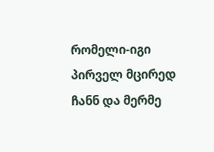რომელი-იგი პირველ მცირედ ჩანნ და მერმე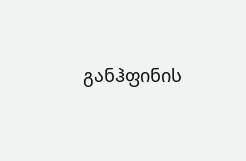განჰფინის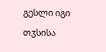გესლი იგი თჳსისა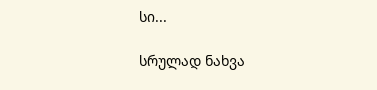სი...

სრულად ნახვა